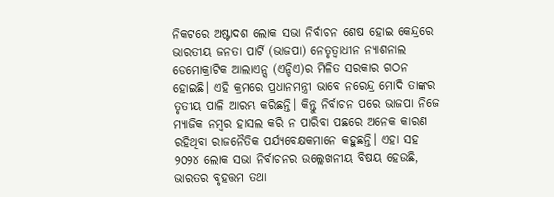ନିକଟରେ ଅଷ୍ଟାଦଶ ଲୋକ ସଭା ନିର୍ବାଚନ ଶେଷ ହୋଇ କେନ୍ଦ୍ରରେ ଭାରତୀୟ ଜନତା ପାର୍ଟି (ଭାଜପା) ନେତୃତ୍ୱାଧୀନ ନ୍ୟାଶନାଲ ଡେମୋକ୍ରାଟିକ ଆଲାଏନ୍ସ (ଏନ୍ଡିଏ)ର ମିଳିତ ସରକାର ଗଠନ ହୋଇଛି। ଏହି କ୍ରମରେ ପ୍ରଧାନମନ୍ତ୍ରୀ ଭାବେ ନରେନ୍ଦ୍ର ମୋଦି ତାଙ୍କର ତୃତୀୟ ପାଳି ଆରମ୍ଭ କରିଛନ୍ତି। କିନ୍ତୁ ନିର୍ବାଚନ ପରେ ଭାଜପା ନିଜେ ମ୍ୟାଜିକ ନମ୍ବର ହାସଲ କରି ନ ପାରିବା ପଛରେ ଅନେକ କାରଣ ରହିଥିବା ରାଜନୈତିକ ପର୍ଯ୍ୟବେକ୍ଷକମାନେ କହୁଛନ୍ତି। ଏହା ସହ ୨୦୨୪ ଲୋକ ସଭା ନିର୍ବାଚନର ଉଲ୍ଲେଖନୀୟ ବିଷୟ ହେଉଛି, ଭାରତର ବୃହତ୍ତମ ତଥା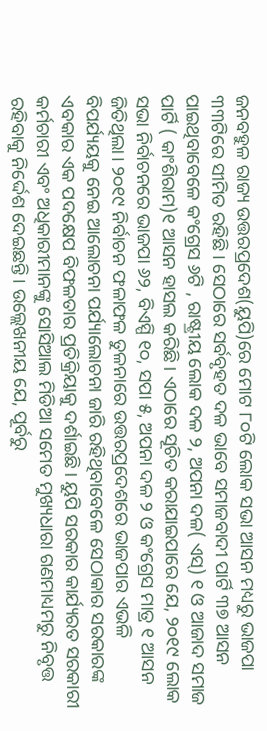ଜନବହୁଳ ରାଜ୍ୟ ଉତ୍ତରପ୍ରଦେଶ(ୟୁପି)ରେ ମୋଟ ୮୦ଟି ଲୋକ ସଭା ଆସନ ମଧ୍ୟରୁ ଭାଜପା ୩୩ଟିରେ ସୀମିତ ରହିଛି। ସେଠାରେ ସର୍ବବୃହତ ଦଳ ଭାବେ ସମାଜବାଦୀ ପାର୍ଟି ୩୭ ଆସନ ପାଇଥିବାବେଳେ କଂଗ୍ରେସ ୬ଟି , ରାଷ୍ଟ୍ରୀୟ ଲୋକ ଦଳ ୨, ଅପନା ଦଳ( ଏସ୍) ୧ ଓ ଆଜାଦ ସମାଜ ପାର୍ଟି ( କାଂଶିରାମ)୧ ଆସନ ହାସଲ କରିଛି। ଏଠାରେ ସୂଚିତ କରାଯାଇପାରେ ଯେ, ୨୦୧୯ ଲୋକ ସଭା ନିର୍ବାଚନରେ ଭାଜପା ୬୨, ବିଏସ୍ପି ୧୦, ସପା ୫, ଅପନା ଦଳ ୨ ଓ କଂଗ୍ରେସ ମାତ୍ର ୧ ଆସନ ଜିତିଥିଲା। ୨୦୧୯ ନିର୍ବାଚନ ଫଳାଫଳ ତୁଳନାରେ ଉତ୍ତରପ୍ରଦେଶରେ ଭାଜପାର ଏଭଳି ବିପର୍ଯ୍ୟୟକୁ ନେଇ ଆଲୋଚନା ପର୍ଯ୍ୟାଲୋଚନା ଜାରି ରହିଥିବାବେଳେ ସେଠାକାର ସରକାରଙ୍କ ଏବକାର ଏକ ପଦକ୍ଷେପ ବିଫଳତାର ପ୍ରତିକ୍ରିୟାକୁ ଦର୍ଶାଇଛି। ୟୁପି ସରକାର କାର୍ଯ୍ୟରତ ସରକାରୀ କର୍ମଚାରୀ ଏବଂ ଅଧିକାରୀମାନଙ୍କୁ ସୋସିଆଲ ମିଡିଆ ସମେତ ମୁଖ୍ୟଧାରା ଗଣମାଧ୍ୟମରୁ ନିବୃତ୍ତ ରହିବାକୁ ନିର୍ଦ୍ଦେଶ ଦେଇଛନ୍ତି। ଉଲ୍ଲେଖନୀୟ ଯେ, ପୂର୍ବରୁ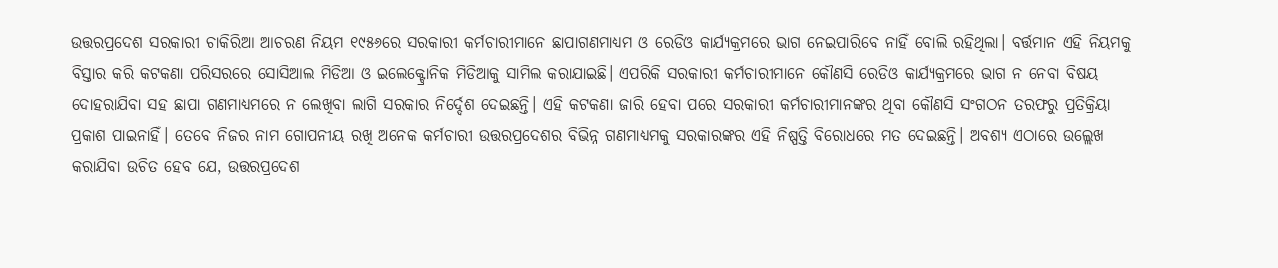ଉତ୍ତରପ୍ରଦେଶ ସରକାରୀ ଚାକିରିଆ ଆଚରଣ ନିୟମ ୧୯୫୬ରେ ସରକାରୀ କର୍ମଚାରୀମାନେ ଛାପାଗଣମାଧ୍ୟମ ଓ ରେଡିଓ କାର୍ଯ୍ୟକ୍ରମରେ ଭାଗ ନେଇପାରିବେ ନାହିଁ ବୋଲି ରହିଥିଲା। ବର୍ତ୍ତମାନ ଏହି ନିୟମକୁ ବିସ୍ତାର କରି କଟକଣା ପରିସରରେ ସୋସିଆଲ ମିଡିଆ ଓ ଇଲେକ୍ଟ୍ରୋନିକ ମିଡିଆକୁ ସାମିଲ କରାଯାଇଛି। ଏପରିକି ସରକାରୀ କର୍ମଚାରୀମାନେ କୌଣସି ରେଡିଓ କାର୍ଯ୍ୟକ୍ରମରେ ଭାଗ ନ ନେବା ବିଷୟ ଦୋହରାଯିବା ସହ ଛାପା ଗଣମାଧ୍ୟମରେ ନ ଲେଖିବା ଲାଗି ସରକାର ନିର୍ଦ୍ଦେଶ ଦେଇଛନ୍ତି। ଏହି କଟକଣା ଜାରି ହେବା ପରେ ସରକାରୀ କର୍ମଚାରୀମାନଙ୍କର ଥିବା କୌଣସି ସଂଗଠନ ତରଫରୁ ପ୍ରତିକ୍ରିୟା ପ୍ରକାଶ ପାଇନାହିଁ। ତେବେ ନିଜର ନାମ ଗୋପନୀୟ ରଖି ଅନେକ କର୍ମଚାରୀ ଉତ୍ତରପ୍ରଦେଶର ବିଭିନ୍ନ ଗଣମାଧ୍ୟମକୁ ସରକାରଙ୍କର ଏହି ନିଷ୍ପତ୍ତି ବିରୋଧରେ ମତ ଦେଇଛନ୍ତି। ଅବଶ୍ୟ ଏଠାରେ ଉଲ୍ଲେଖ କରାଯିବା ଉଚିତ ହେବ ଯେ, ଉତ୍ତରପ୍ରଦେଶ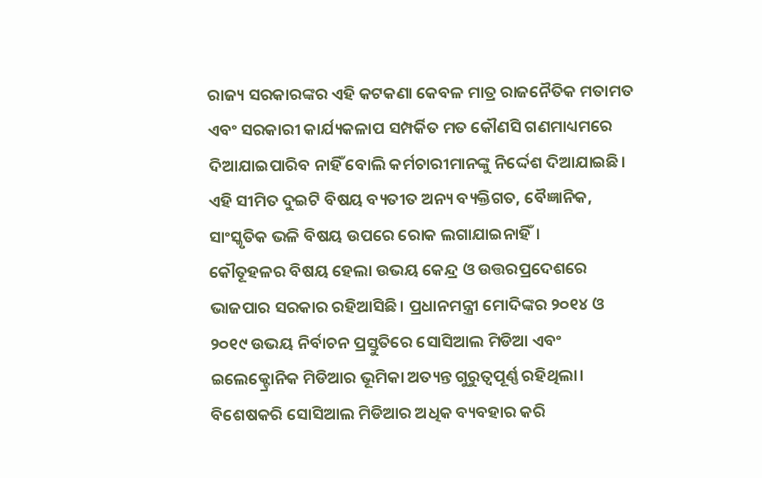ରାଜ୍ୟ ସରକାରଙ୍କର ଏହି କଟକଣା କେବଳ ମାତ୍ର ରାଜନୈତିକ ମତାମତ ଏବଂ ସରକାରୀ କାର୍ଯ୍ୟକଳାପ ସମ୍ପର୍କିତ ମତ କୌଣସି ଗଣମାଧ୍ୟମରେ ଦିଆଯାଇପାରିବ ନାହିଁ ବୋଲି କର୍ମଚାରୀମାନଙ୍କୁ ନିର୍ଦ୍ଦେଶ ଦିଆଯାଇଛି। ଏହି ସୀମିତ ଦୁଇଟି ବିଷୟ ବ୍ୟତୀତ ଅନ୍ୟ ବ୍ୟକ୍ତିଗତ, ବୈଜ୍ଞାନିକ, ସାଂସ୍କୃତିକ ଭଳି ବିଷୟ ଉପରେ ରୋକ ଲଗାଯାଇନାହିଁ।
କୌତୂହଳର ବିଷୟ ହେଲା ଉଭୟ କେନ୍ଦ୍ର ଓ ଉତ୍ତରପ୍ରଦେଶରେ ଭାଜପାର ସରକାର ରହିଆସିଛି। ପ୍ରଧାନମନ୍ତ୍ରୀ ମୋଦିଙ୍କର ୨୦୧୪ ଓ ୨୦୧୯ ଉଭୟ ନିର୍ବାଚନ ପ୍ରସ୍ତୁତିରେ ସୋସିଆଲ ମିଡିଆ ଏବଂ ଇଲେକ୍ଟ୍ରୋନିକ ମିଡିଆର ଭୂମିକା ଅତ୍ୟନ୍ତ ଗୁରୁତ୍ୱପୂର୍ଣ୍ଣ ରହିଥିଲା। ବିଶେଷକରି ସୋସିଆଲ ମିଡିଆର ଅଧିକ ବ୍ୟବହାର କରି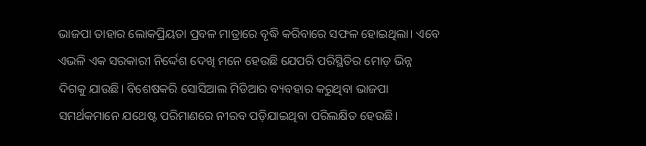ଭାଜପା ତାହାର ଲୋକପ୍ରିୟତା ପ୍ରବଳ ମାତ୍ରାରେ ବୃଦ୍ଧି କରିବାରେ ସଫଳ ହୋଇଥିଲା। ଏବେ ଏଭଳି ଏକ ସରକାରୀ ନିର୍ଦ୍ଦେଶ ଦେଖି ମନେ ହେଉଛି ଯେପରି ପରିସ୍ଥିତିର ମୋଡ଼ ଭିନ୍ନ ଦିଗକୁ ଯାଉଛି। ବିଶେଷକରି ସୋସିଆଲ ମିଡିଆର ବ୍ୟବହାର କରୁଥିବା ଭାଜପା ସମର୍ଥକମାନେ ଯଥେଷ୍ଟ ପରିମାଣରେ ନୀରବ ପଡ଼ିଯାଇଥିବା ପରିଲକ୍ଷିତ ହେଉଛି।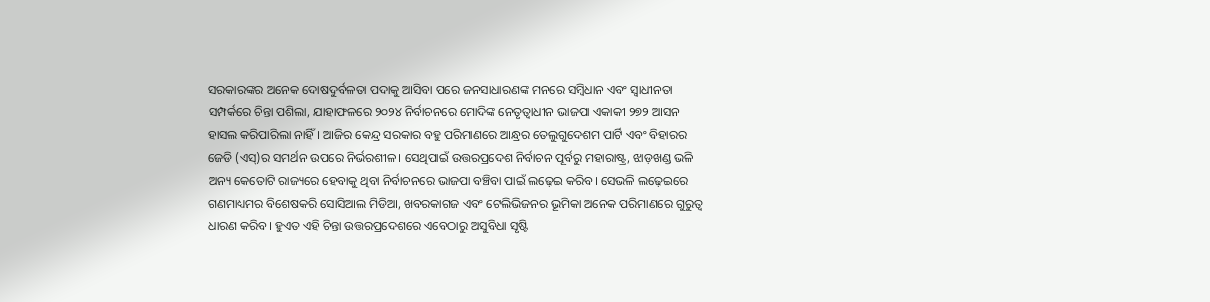ସରକାରଙ୍କର ଅନେକ ଦୋଷଦୁର୍ବଳତା ପଦାକୁ ଆସିବା ପରେ ଜନସାଧାରଣଙ୍କ ମନରେ ସମ୍ବିଧାନ ଏବଂ ସ୍ବାଧୀନତା ସମ୍ପର୍କରେ ଚିନ୍ତା ପଶିଲା, ଯାହାଫଳରେ ୨୦୨୪ ନିର୍ବାଚନରେ ମୋଦିଙ୍କ ନେତୃତ୍ୱାଧୀନ ଭାଜପା ଏକାକୀ ୨୭୨ ଆସନ ହାସଲ କରିପାରିଲା ନାହିଁ। ଆଜିର କେନ୍ଦ୍ର ସରକାର ବହୁ ପରିମାଣରେ ଆନ୍ଧ୍ରର ତେଲୁଗୁଦେଶମ ପାର୍ଟି ଏବଂ ବିହାରର ଜେଡି (ଏସ୍)ର ସମର୍ଥନ ଉପରେ ନିର୍ଭରଶୀଳ। ସେଥିପାଇଁ ଉତ୍ତରପ୍ରଦେଶ ନିର୍ବାଚନ ପୂର୍ବରୁ ମହାରାଷ୍ଟ୍ର, ଝାଡ଼ଖଣ୍ଡ ଭଳି ଅନ୍ୟ କେତୋଟି ରାଜ୍ୟରେ ହେବାକୁ ଥିବା ନିର୍ବାଚନରେ ଭାଜପା ବଞ୍ଚିବା ପାଇଁ ଲଢ଼େଇ କରିବ। ସେଭଳି ଲଢ଼େଇରେ ଗଣମାଧ୍ୟମର ବିଶେଷକରି ସୋସିଆଲ ମିଡିଆ, ଖବରକାଗଜ ଏବଂ ଟେଲିଭିଜନର ଭୂମିକା ଅନେକ ପରିମାଣରେ ଗୁରୁତ୍ୱ ଧାରଣ କରିବ। ହୁଏତ ଏହି ଚିନ୍ତା ଉତ୍ତରପ୍ରଦେଶରେ ଏବେଠାରୁ ଅସୁବିଧା ସୃଷ୍ଟି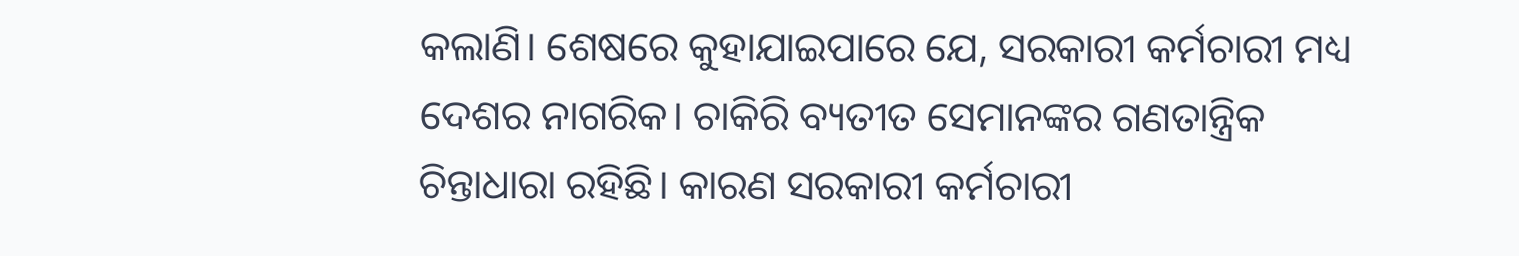କଲାଣି। ଶେଷରେ କୁହାଯାଇପାରେ ଯେ, ସରକାରୀ କର୍ମଚାରୀ ମଧ୍ୟ ଦେଶର ନାଗରିକ। ଚାକିରି ବ୍ୟତୀତ ସେମାନଙ୍କର ଗଣତାନ୍ତ୍ରିକ ଚିନ୍ତାଧାରା ରହିଛି। କାରଣ ସରକାରୀ କର୍ମଚାରୀ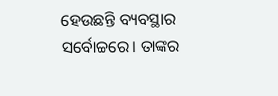ହେଉଛନ୍ତି ବ୍ୟବସ୍ଥାର ସର୍ବୋଚ୍ଚରେ। ତାଙ୍କର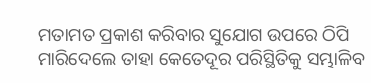ମତାମତ ପ୍ରକାଶ କରିବାର ସୁଯୋଗ ଉପରେ ଠିପି ମାରିଦେଲେ ତାହା କେତେଦୂର ପରିସ୍ଥିତିକୁ ସମ୍ଭାଳିବ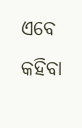ଏବେ କହିବା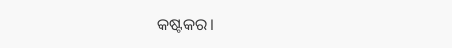କଷ୍ଟକର।